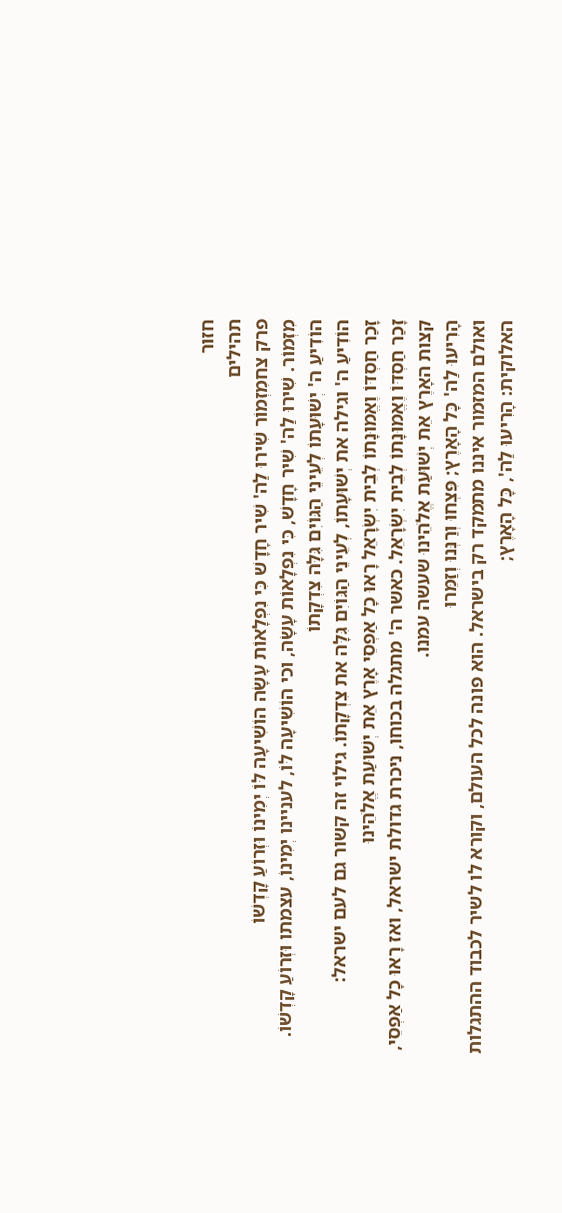חזור
תהילים
פרק צחמִזְמוֹר שִׁירוּ לַה' שִׁיר חָדָשׁ כִּי נִפְלָאוֹת עָשָׂה הוֹשִׁיעָה לּוֹ יְמִינוֹ וּזְרוֹעַ קָדְשׁוֹ
מִזְמוֹר. שִׁירוּ לַה' שִׁיר חָדָשׁ, כִּי נִפְלָאוֹת עָשָׂה, וכי הוֹשִׁיעָה לּוֹ, לעניינו יְמִינוֹ, עצמתו וּזְרוֹעַ קָדְשׁוֹ.
הוֹדִיעַ ה' יְשׁוּעָתוֹ לְעֵינֵי הַגּוֹיִם גִּלָּה צִדְקָתוֹ
הוֹדִיעַ ה' וגילה את יְשׁוּעָתוֹ, לְעֵינֵי הַגּוֹיִם גִּלָּה את צִדְקָתוֹ. גילוי זה קשור גם לעם ישראל:
זָכַר חַסְדּוֹ וֶאֱמוּנָתוֹ לְבֵית יִשְׂרָאֵל רָאוּ כָל אַפְסֵי אָרֶץ אֵת יְשׁוּעַת אֱלֹהֵינוּ
זָכַר חַסְדּוֹ וֶאֱמוּנָתוֹ לְבֵית יִשְׂרָאֵל. כאשר ה' מתגלה בכוחו, ניכרת גדולת ישראל, ואז רָאוּ כָל אַפְסֵי, קצות האָרֶץ אֵת יְשׁוּעַת אֱלֹהֵינוּ שעשה עמנו.
הָרִיעוּ לַה' כָּל הָאָרֶץ; פִּצְחוּ וְרַנְּנוּ וְזַמֵּרוּ
ואולם המזמור איננו מתמקד רק בישראל. הוא פונה לכל העולם, וקורא לו לשיר לכבוד ההתגלות האלוקית: הָרִיעוּ לַה', כָּל הָאָרֶץ;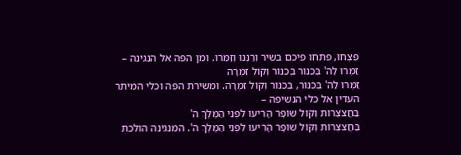פִּצְחוּ, פתחו פיכם בשיר וְרַנְּנוּ וְזַמֵּרוּ. ומן הפה אל הנגינה –
זַמְּרוּ לַה' בְּכִנּוֹר בְּכִנּוֹר וְקוֹל זִמְרָה
זַמְּרוּ לַה' בְּכִנּוֹר, בְּכִנּוֹר וְקוֹל זִמְרָה. ומשירת הפה וכלי המיתר העדין אל כלי הנשיפה –
בַּחֲצֹצְרוֹת וְקוֹל שׁוֹפָר הָרִיעוּ לִפְנֵי הַמֶּלֶךְ ה'
בַּחֲצֹצְרוֹת וְקוֹל שׁוֹפָר הָרִיעוּ לִפְנֵי הַמֶּלֶךְ ה'. המנגינה הולכת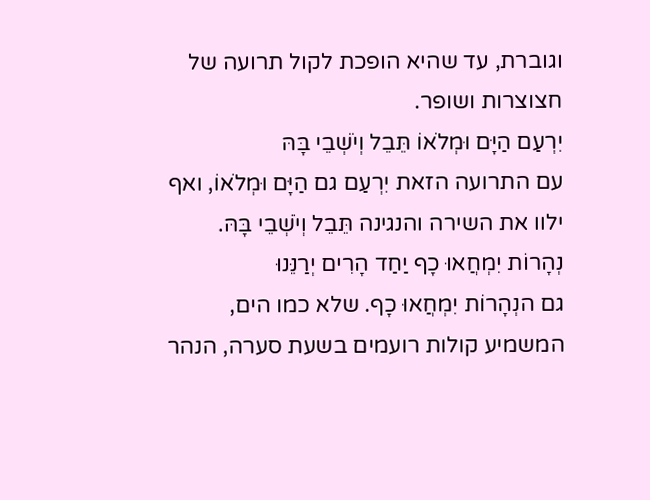וגוברת, עד שהיא הופכת לקול תרועה של חצוצרות ושופר.
יִרְעַם הַיָּם וּמְלֹאוֹ תֵּבֵל וְיֹשְׁבֵי בָּהּ
עם התרועה הזאת יִרְעַם גם הַיָּם וּמְלֹאוֹ, ואף ילוו את השירה והנגינה תֵּבֵל וְיֹשְׁבֵי בָּהּ.
נְהָרוֹת יִמְחֲאוּ כָף יַחַד הָרִים יְרַנֵּנוּ
גם הנְהָרוֹת יִמְחֲאוּ כָף. שלא כמו הים, המשמיע קולות רועמים בשעת סערה, הנהר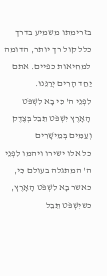בזרימתו משמיע בדרך כלל קול רך יותר, הדומה למחיאות כפיים. אתם יַחַד הָרִים יְרַנֵּנוּ.
לִפְנֵי ה' כִּי בָא לִשְׁפֹּט הָאָרֶץ יִשְׁפֹּט תֵּבֵל בְּצֶדֶק וְעַמִּים בְּמֵישָׁרִים
כל אלו ישירו ויהמו לִפְנֵי ה' המתגלה בעולם כִּי, כאשר בָא לִשְׁפֹּט הָאָרֶץ, כשיִשְׁפֹּט תֵּבֵל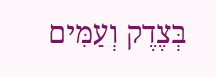בְּצֶדֶק וְעַמִּים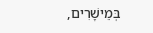בְּמֵישָׁרִים,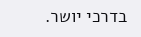בדרכי יושר.